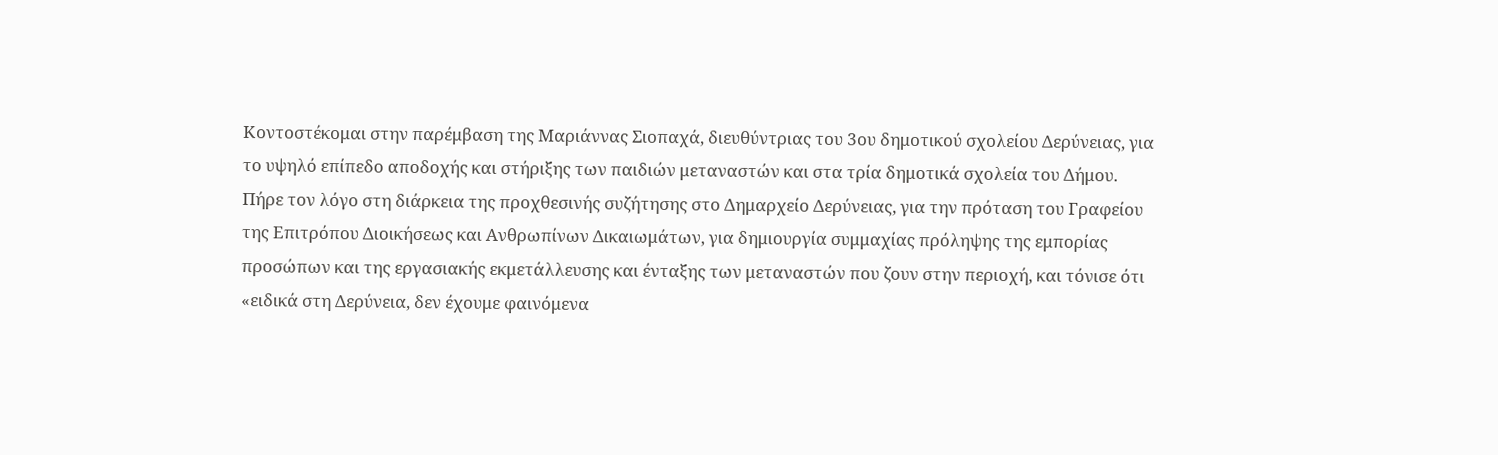Κοντοστέκομαι στην παρέμβαση της Μαριάννας Σιοπαχά, διευθύντριας του 3ου δημοτικού σχολείου Δερύνειας, για το υψηλό επίπεδο αποδοχής και στήριξης των παιδιών μεταναστών και στα τρία δημοτικά σχολεία του Δήμου. Πήρε τον λόγο στη διάρκεια της προχθεσινής συζήτησης στο Δημαρχείο Δερύνειας, για την πρόταση του Γραφείου της Επιτρόπου Διοικήσεως και Ανθρωπίνων Δικαιωμάτων, για δημιουργία συμμαχίας πρόληψης της εμπορίας προσώπων και της εργασιακής εκμετάλλευσης και ένταξης των μεταναστών που ζουν στην περιοχή, και τόνισε ότι «ειδικά στη Δερύνεια, δεν έχουμε φαινόμενα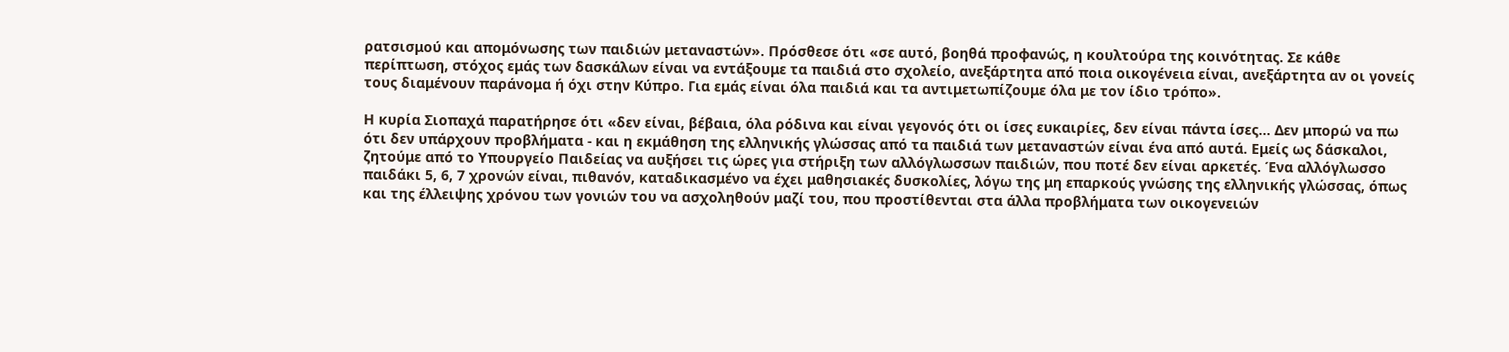ρατσισμού και απομόνωσης των παιδιών μεταναστών». Πρόσθεσε ότι «σε αυτό, βοηθά προφανώς, η κουλτούρα της κοινότητας. Σε κάθε περίπτωση, στόχος εμάς των δασκάλων είναι να εντάξουμε τα παιδιά στο σχολείο, ανεξάρτητα από ποια οικογένεια είναι, ανεξάρτητα αν οι γονείς τους διαμένουν παράνομα ή όχι στην Κύπρο. Για εμάς είναι όλα παιδιά και τα αντιμετωπίζουμε όλα με τον ίδιο τρόπο».

Η κυρία Σιοπαχά παρατήρησε ότι «δεν είναι, βέβαια, όλα ρόδινα και είναι γεγονός ότι οι ίσες ευκαιρίες, δεν είναι πάντα ίσες... Δεν μπορώ να πω ότι δεν υπάρχουν προβλήματα - και η εκμάθηση της ελληνικής γλώσσας από τα παιδιά των μεταναστών είναι ένα από αυτά. Εμείς ως δάσκαλοι, ζητούμε από το Υπουργείο Παιδείας να αυξήσει τις ώρες για στήριξη των αλλόγλωσσων παιδιών, που ποτέ δεν είναι αρκετές. Ένα αλλόγλωσσο παιδάκι 5, 6, 7 χρονών είναι, πιθανόν, καταδικασμένο να έχει μαθησιακές δυσκολίες, λόγω της μη επαρκούς γνώσης της ελληνικής γλώσσας, όπως και της έλλειψης χρόνου των γονιών του να ασχοληθούν μαζί του, που προστίθενται στα άλλα προβλήματα των οικογενειών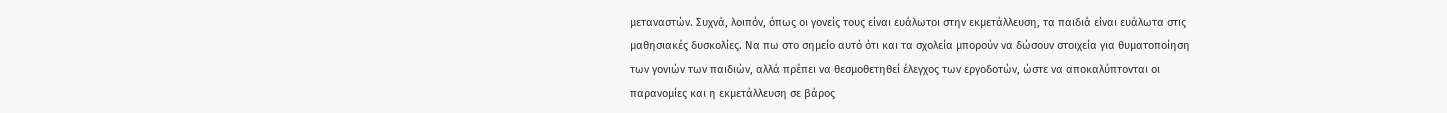μεταναστών. Συχνά, λοιπόν, όπως οι γονείς τους είναι ευάλωτοι στην εκμετάλλευση, τα παιδιά είναι ευάλωτα στις μαθησιακές δυσκολίες. Να πω στο σημείο αυτό ότι και τα σχολεία μπορούν να δώσουν στοιχεία για θυματοποίηση των γονιών των παιδιών, αλλά πρέπει να θεσμοθετηθεί έλεγχος των εργοδοτών, ώστε να αποκαλύπτονται οι παρανομίες και η εκμετάλλευση σε βάρος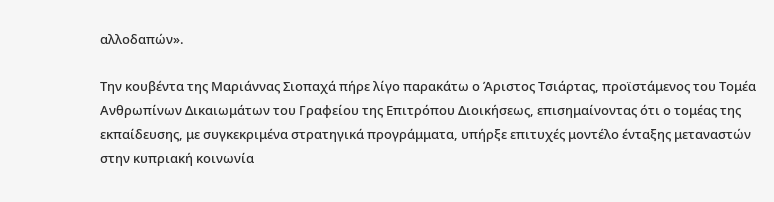αλλοδαπών».

Την κουβέντα της Μαριάννας Σιοπαχά πήρε λίγο παρακάτω ο Άριστος Τσιάρτας, προϊστάμενος του Τομέα Ανθρωπίνων Δικαιωμάτων του Γραφείου της Επιτρόπου Διοικήσεως, επισημαίνοντας ότι ο τομέας της εκπαίδευσης, με συγκεκριμένα στρατηγικά προγράμματα, υπήρξε επιτυχές μοντέλο ένταξης μεταναστών στην κυπριακή κοινωνία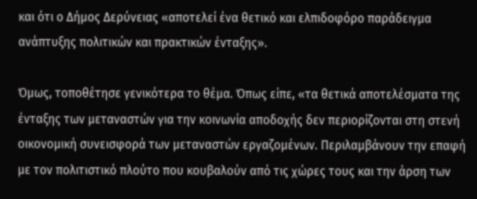και ότι ο Δήμος Δερύνειας «αποτελεί ένα θετικό και ελπιδοφόρο παράδειγμα ανάπτυξης πολιτικών και πρακτικών ένταξης».

Όμως, τοποθέτησε γενικότερα το θέμα. Όπως είπε, «τα θετικά αποτελέσματα της ένταξης των μεταναστών για την κοινωνία αποδοχής δεν περιορίζονται στη στενή οικονομική συνεισφορά των μεταναστών εργαζομένων. Περιλαμβάνουν την επαφή με τον πολιτιστικό πλούτο που κουβαλούν από τις χώρες τους και την άρση των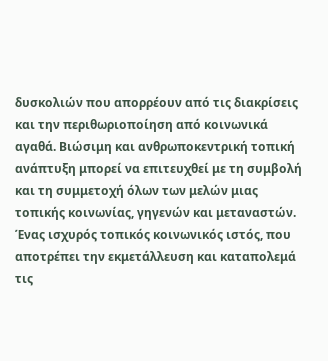δυσκολιών που απορρέουν από τις διακρίσεις και την περιθωριοποίηση από κοινωνικά αγαθά. Βιώσιμη και ανθρωποκεντρική τοπική ανάπτυξη μπορεί να επιτευχθεί με τη συμβολή και τη συμμετοχή όλων των μελών μιας τοπικής κοινωνίας, γηγενών και μεταναστών. Ένας ισχυρός τοπικός κοινωνικός ιστός, που αποτρέπει την εκμετάλλευση και καταπολεμά τις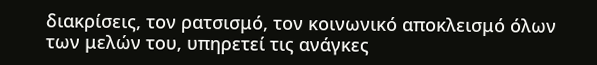διακρίσεις, τον ρατσισμό, τον κοινωνικό αποκλεισμό όλων των μελών του, υπηρετεί τις ανάγκες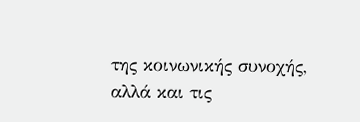της κοινωνικής συνοχής, αλλά και τις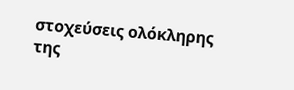στοχεύσεις ολόκληρης της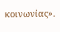κοινωνίας».